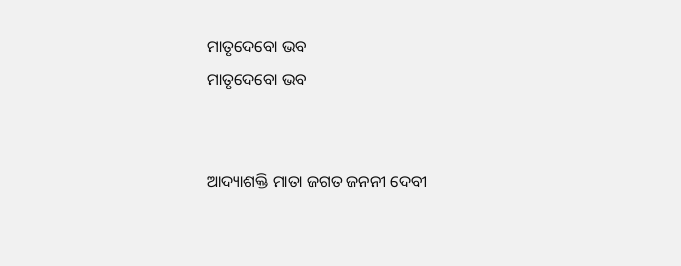ମାତୃଦେବୋ ଭବ
ମାତୃଦେବୋ ଭବ


ଆଦ୍ୟାଶକ୍ତି ମାତା ଜଗତ ଜନନୀ ଦେବୀ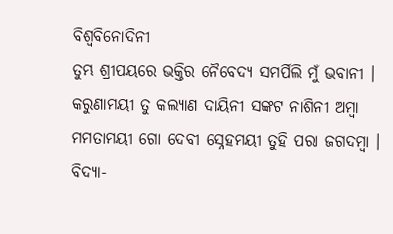ବିଶ୍ବବିନୋଦିନୀ
ତୁମ୍ଭ ଶ୍ରୀପୟରେ ଭକ୍ତିର ନୈବେଦ୍ୟ ସମର୍ପିଲି ମୁଁ ଭବାନୀ ।
କରୁଣାମୟୀ ତୁ କଲ୍ଯାଣ ଦାୟିନୀ ସଙ୍କଟ ନାଶିନୀ ଅମ୍ବା
ମମତାମୟୀ ଗୋ ଦେବୀ ସ୍ନେହମୟୀ ତୁହି ପରା ଜଗଦମ୍ବା ।
ବିଦ୍ଯା-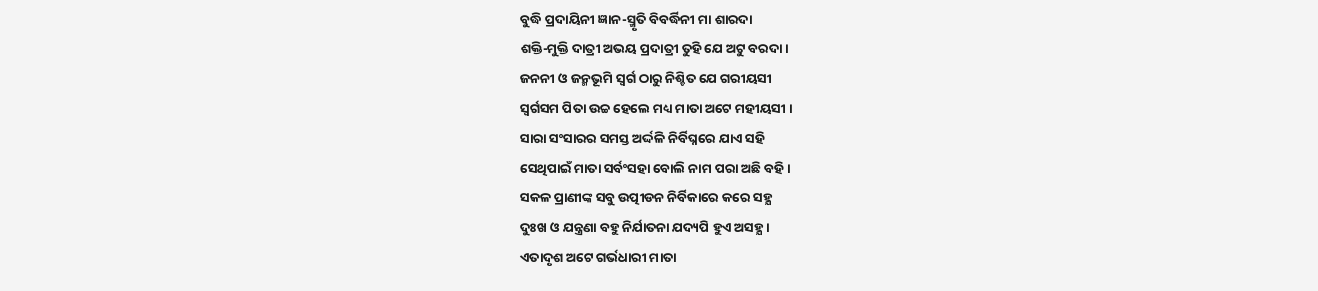ବୁଦ୍ଧି ପ୍ରଦାୟିନୀ ଜ୍ଞାନ-ସ୍ମୃତି ବିବର୍ଦ୍ଧିନୀ ମା ଶାରଦା
ଶକ୍ତି-ମୁକ୍ତି ଦାତ୍ରୀ ଅଭୟ ପ୍ରଦାତ୍ରୀ ତୁହି ଯେ ଅଟୁ ବରଦା ।
ଜନନୀ ଓ ଜନ୍ମଭୂମି ସ୍ବର୍ଗ ଠାରୁ ନିଶ୍ଚିତ ଯେ ଗରୀୟସୀ
ସ୍ବର୍ଗସମ ପିତା ଉଚ୍ଚ ହେଲେ ମଧ୍ୟ ମାତା ଅଟେ ମହୀୟସୀ ।
ସାରା ସଂସାରର ସମସ୍ତ ଅର୍ଦ୍ଦଳି ନିର୍ବିଘ୍ନରେ ଯାଏ ସହି
ସେଥିପାଇଁ ମାତା ସର୍ବଂସହା ବୋଲି ନାମ ପରା ଅଛି ବହି ।
ସକଳ ପ୍ରାଣୀଙ୍କ ସବୁ ଉତ୍ପୀଡନ ନିର୍ବିକାରେ କରେ ସହ୍ଯ
ଦୁଃଖ ଓ ଯନ୍ତ୍ରଣା ବହୁ ନିର୍ଯାତନା ଯଦ୍ୟପି ହୁଏ ଅସହ୍ଯ ।
ଏତାଦୃଶ ଅଟେ ଗର୍ଭଧାରୀ ମାତା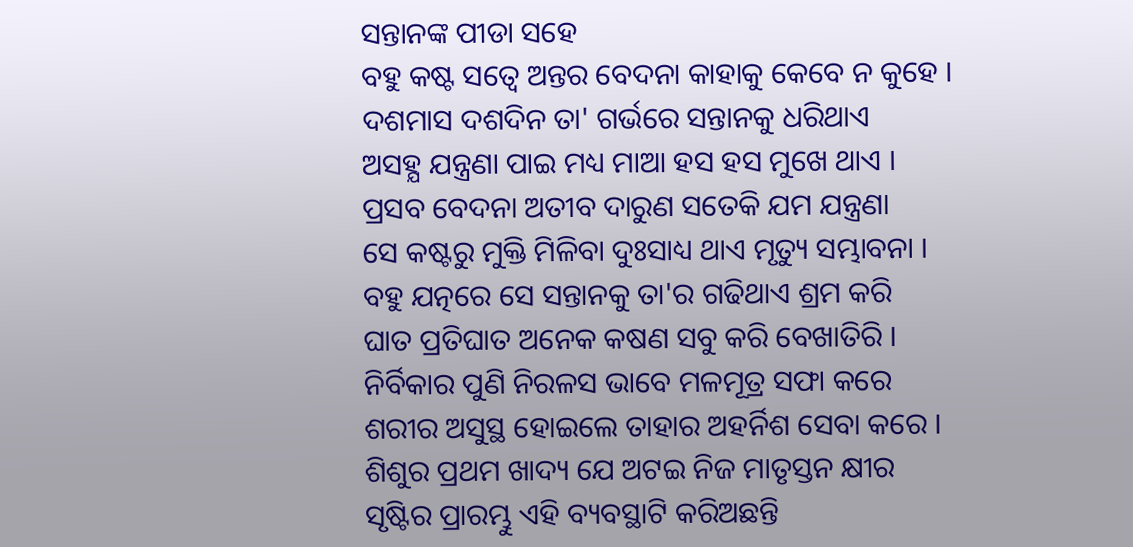ସନ୍ତାନଙ୍କ ପୀଡା ସହେ
ବହୁ କଷ୍ଟ ସତ୍ବେ ଅନ୍ତର ବେଦନା କାହାକୁ କେବେ ନ କୁହେ ।
ଦଶମାସ ଦଶଦିନ ତା' ଗର୍ଭରେ ସନ୍ତାନକୁ ଧରିଥାଏ
ଅସହ୍ଯ ଯନ୍ତ୍ରଣା ପାଇ ମଧ୍ୟ ମାଆ ହସ ହସ ମୁଖେ ଥାଏ ।
ପ୍ରସବ ବେଦନା ଅତୀବ ଦାରୁଣ ସତେକି ଯମ ଯନ୍ତ୍ରଣା
ସେ କଷ୍ଟରୁ ମୁକ୍ତି ମିଳିବା ଦୁଃସାଧ୍ୟ ଥାଏ ମୃତ୍ୟୁ ସମ୍ଭାବନା ।
ବହୁ ଯତ୍ନରେ ସେ ସନ୍ତାନକୁ ତା'ର ଗଢିଥାଏ ଶ୍ରମ କରି
ଘାତ ପ୍ରତିଘାତ ଅନେକ କଷଣ ସବୁ କରି ବେଖାତିରି ।
ନିର୍ବିକାର ପୁଣି ନିରଳସ ଭାବେ ମଳମୂତ୍ର ସଫା କରେ
ଶରୀର ଅସୁସ୍ଥ ହୋଇଲେ ତାହାର ଅହର୍ନିଶ ସେବା କରେ ।
ଶିଶୁର ପ୍ରଥମ ଖାଦ୍ୟ ଯେ ଅଟଇ ନିଜ ମାତୃସ୍ତନ କ୍ଷୀର
ସୃଷ୍ଟିର ପ୍ରାରମ୍ଭୁ ଏହି ବ୍ୟବସ୍ଥାଟି କରିଅଛନ୍ତି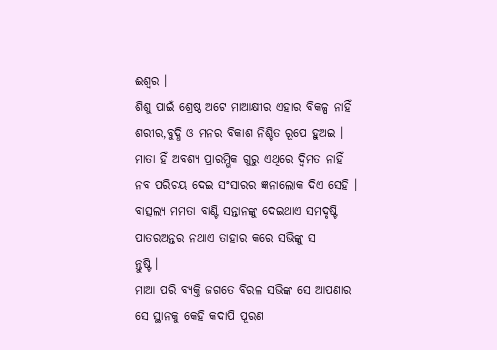ଈଶ୍ୱର ।
ଶିଶୁ ପାଇଁ ଶ୍ରେଷ୍ଠ ଅଟେ ମାଆକ୍ଷୀର ଏହାର ବିକଳ୍ପ ନାହିଁ
ଶରୀର,ବୁଦ୍ଧି ଓ ମନର ବିକାଶ ନିଶ୍ଚିତ ରୂପେ ହୁଅଇ ।
ମାତା ହିଁ ଅବଶ୍ୟ ପ୍ରାରମ୍ଭିକ ଗୁରୁ ଏଥିରେ ଦ୍ବିମତ ନାହିଁ
ନବ ପରିଚୟ ଦେଇ ସଂସାରର ଜ୍ଞନାଲୋକ ଦିଏ ସେହି ।
ବାତ୍ସଲ୍ୟ ମମତା ବାଣ୍ଟି ସନ୍ତାନଙ୍କୁ ଦେଇଥାଏ ସମଦୃଷ୍ଟି
ପାତରଅନ୍ତର ନଥାଏ ତାହାର କରେ ସଭିଙ୍କୁ ସ
ନ୍ତୁଷ୍ଟି ।
ମାଆ ପରି ବ୍ଯକ୍ତି ଜଗତେ ବିରଳ ସଭିଙ୍କ ସେ ଆପଣାର
ସେ ସ୍ଥାନକୁ କେହି କଦାପି ପୂରଣ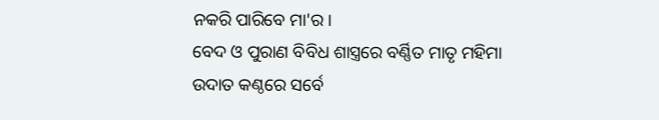ନକରି ପାରିବେ ମା'ର ।
ବେଦ ଓ ପୁରାଣ ବିବିଧ ଶାସ୍ତ୍ରରେ ବର୍ଣ୍ଣିତ ମାତୃ ମହିମା
ଉଦାତ କଣ୍ଠରେ ସର୍ବେ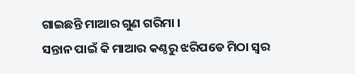ଗାଇଛନ୍ତି ମାଆର ଗୁଣ ଗରିମା ।
ସନ୍ତାନ ପାଇଁ କି ମାଆର କଣ୍ଠରୁ ଝରିପଡେ ମିଠା ସ୍ବର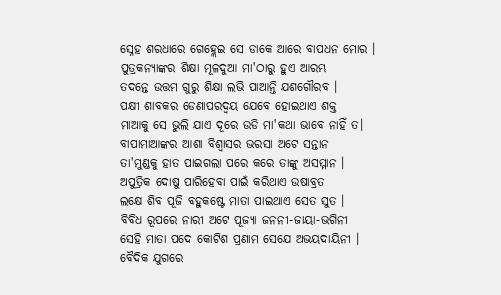ସ୍ନେହ ଶରଧାରେ ଗେହ୍ଲେଇ ସେ ଡାକେ ଆରେ ବାପଧନ ମୋର ।
ପୁତ୍ରକନ୍ଯାଙ୍କର ଶିକ୍ଷା ମୂଳଦୁଆ ମା'ଠାରୁ ହୁଏ ଆରମ୍ଭ
ତଦନ୍ତେ ଉତ୍ତମ ଗୁରୁ ଶିକ୍ଷା ଲଭି ପାଆନ୍ତି ଯଶଗୌରବ ।
ପକ୍ଷୀ ଶାବକର ଡେଣାପରଦ୍ବୟ ଯେବେ ହୋଇଥାଏ ଶକ୍ତ
ମାଆକୁ ସେ ଭୁଲି ଯାଏ ଦୂରେ ଉଡି ମା'କଥା ଭାବେ ନାହିଁ ତ।
ବାପାମାଆଙ୍କର ଆଶା ବିଶ୍ୱାସର ଭରସା ଅଟେ ସନ୍ତାନ
ତା'ମୁଣ୍ଡକୁ ହାତ ପାଇଗଲା ପରେ କରେ ତାଙ୍କୁ ଅସମ୍ମାନ ।
ଅପୁତ୍ରିକ ଦୋଷୁ ପାରିହେବା ପାଇଁ କରିଥାଏ ଉଷାବ୍ରତ
ଲକ୍ଷେ ଶିବ ପୂଜି ବହୁକଷ୍ଟେ ମାତା ପାଇଥାଏ ସେତ ସୁତ ।
ବିବିଧ ରୂପରେ ନାରୀ ଅଟେ ପୂଜ୍ଯା ଜନନୀ-ଜାୟା-ଭଗିନୀ
ସେହି ମାତା ପଦେ କୋଟିଶ ପ୍ରଣାମ ସେଯେ ଅଭୟଦାୟିନୀ ।
ବୈଦିକ ଯୁଗରେ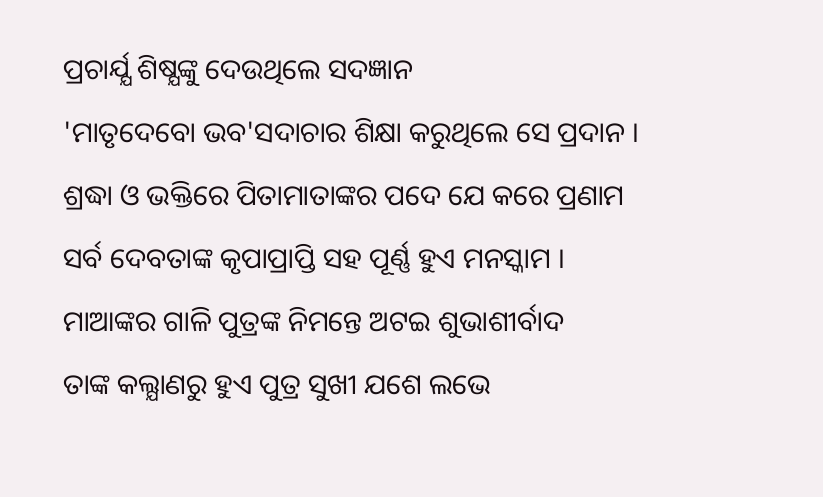ପ୍ରଚାର୍ଯ୍ଯ ଶିଷ୍ଯଙ୍କୁ ଦେଉଥିଲେ ସଦଜ୍ଞାନ
'ମାତୃଦେବୋ ଭବ'ସଦାଚାର ଶିକ୍ଷା କରୁଥିଲେ ସେ ପ୍ରଦାନ ।
ଶ୍ରଦ୍ଧା ଓ ଭକ୍ତିରେ ପିତାମାତାଙ୍କର ପଦେ ଯେ କରେ ପ୍ରଣାମ
ସର୍ବ ଦେବତାଙ୍କ କୃପାପ୍ରାପ୍ତି ସହ ପୂର୍ଣ୍ଣ ହୁଏ ମନସ୍କାମ ।
ମାଆଙ୍କର ଗାଳି ପୁତ୍ରଙ୍କ ନିମନ୍ତେ ଅଟଇ ଶୁଭାଶୀର୍ବାଦ
ତାଙ୍କ କଲ୍ଯାଣରୁ ହୁଏ ପୁତ୍ର ସୁଖୀ ଯଶେ ଲଭେ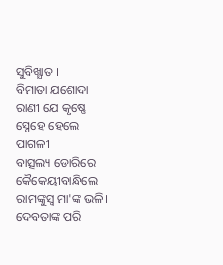ସୁବିଖ୍ଯାତ ।
ବିମାତା ଯଶୋଦା ରାଣୀ ଯେ କୃଷ୍ଣେ ସ୍ନେହେ ହେଲେ ପାଗଳୀ
ବାତ୍ସଲ୍ୟ ଡୋରିରେ କୈକେୟୀବାନ୍ଧିଲେ ରାମଙ୍କୁସ୍ବ ମା'ଙ୍କ ଭଳି।
ଦେବତାଙ୍କ ପରି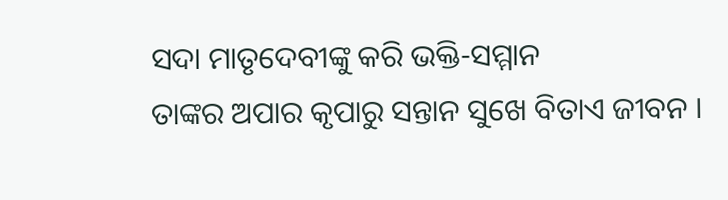ସଦା ମାତୃଦେବୀଙ୍କୁ କରି ଭକ୍ତି-ସମ୍ମାନ
ତାଙ୍କର ଅପାର କୃପାରୁ ସନ୍ତାନ ସୁଖେ ବିତାଏ ଜୀବନ ।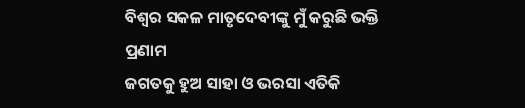ବିଶ୍ବର ସକଳ ମାତୃଦେବୀଙ୍କୁ ମୁଁ କରୁଛି ଭକ୍ତି ପ୍ରଣାମ
ଜଗତକୁ ହୁଅ ସାହା ଓ ଭରସା ଏତିକି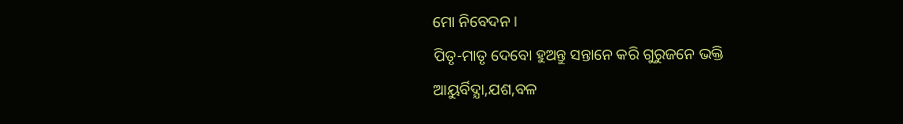ମୋ ନିବେଦନ ।
ପିତୃ-ମାତୃ ଦେବୋ ହୁଅନ୍ତୁ ସନ୍ତାନେ କରି ଗୁରୁଜନେ ଭକ୍ତି
ଆୟୁର୍ବିଦ୍ଯା,ଯଶ,ବଳ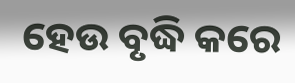ହେଉ ବୃଦ୍ଧି କରେ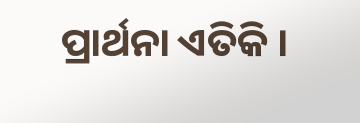ପ୍ରାର୍ଥନା ଏତିକି ।